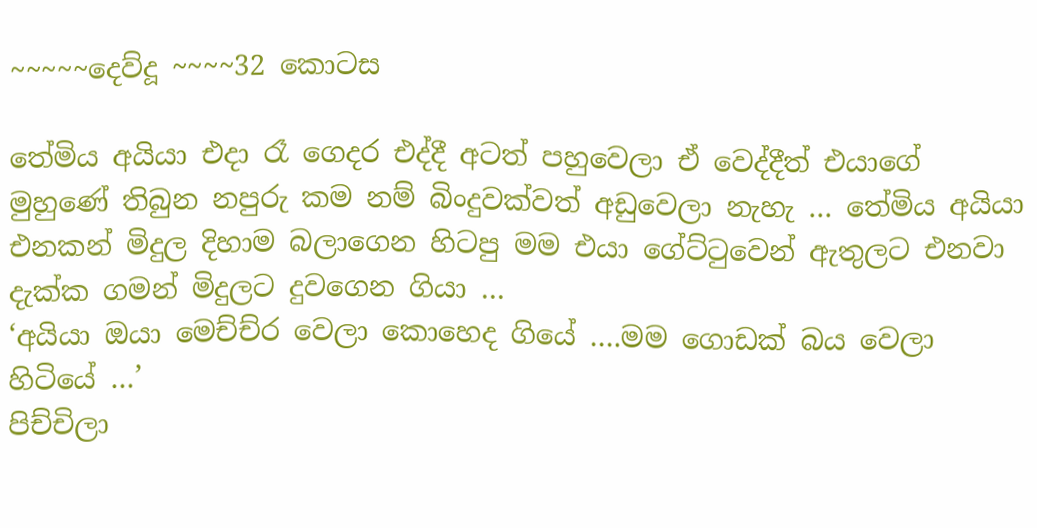~~~~~දෙව්දූ ~~~~32 කොටස

තේමිය අයියා එදා රෑ ගෙදර එද්දී අටත් පහුවෙලා ඒ වෙද්දීත් එයාගේ මුහුණේ තිබුන නපුරු කම නම් බිංදුවක්වත් අඩුවෙලා නැහැ … තේමිය අයියා එනකන් මිදුල දිහාම බලාගෙන හිටපු මම එයා ගේට්ටුවෙන් ඇතුලට එනවා දැක්ක ගමන් මිදුලට දුවගෙන ගියා …
‘අයියා ඔයා මෙච්ච්ර වෙලා කොහෙද ගියේ ….මම ගොඩක් බය වෙලා හිටියේ …’
පිච්චිලා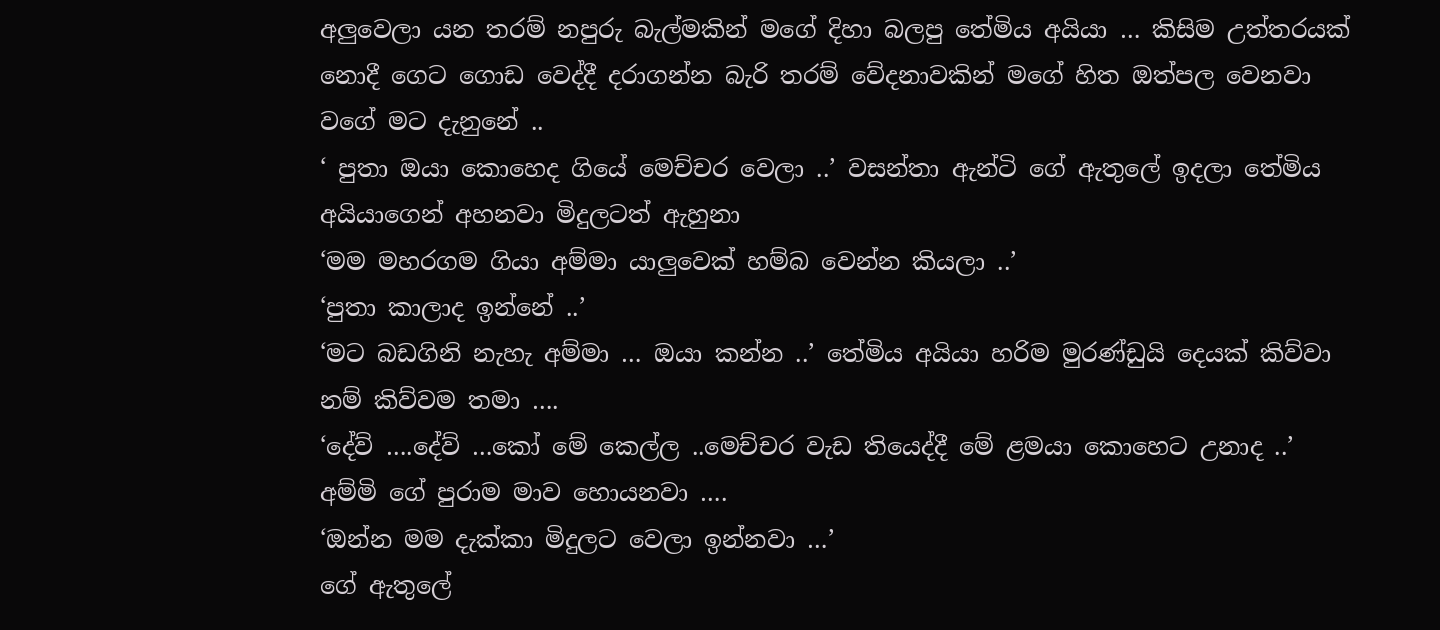අලුවෙලා යන තරම් නපුරු බැල්මකින් මගේ දිහා බලපු තේමිය අයියා … කිසිම උත්තරයක් නොදී ගෙට ගොඩ වෙද්දී දරාගන්න බැරි තරම් වේදනාවකින් මගේ හිත ඔත්පල වෙනවා වගේ මට දැනුනේ ..
‘ පුතා ඔයා කොහෙද ගියේ මෙච්චර වෙලා ..’ වසන්තා ඇන්ටි ගේ ඇතුලේ ඉදලා තේමිය අයියාගෙන් අහනවා මිදුලටත් ඇහුනා
‘මම මහරගම ගියා අම්මා යාලුවෙක් හම්බ වෙන්න කියලා ..’
‘පුතා කාලාද ඉන්නේ ..’
‘මට බඩගිනි නැහැ අම්මා … ඔයා කන්න ..’ තේමිය අයියා හරිම මුරණ්ඩුයි දෙයක් කිව්වා නම් කිව්වම තමා ….
‘දේව් ….දේව් …කෝ මේ කෙල්ල ..මෙච්චර වැඩ තියෙද්දී මේ ළමයා කොහෙට උනාද ..’
අම්මි ගේ පුරාම මාව හොයනවා ….
‘ඔන්න මම දැක්කා මිදුලට වෙලා ඉන්නවා …’
ගේ ඇතුලේ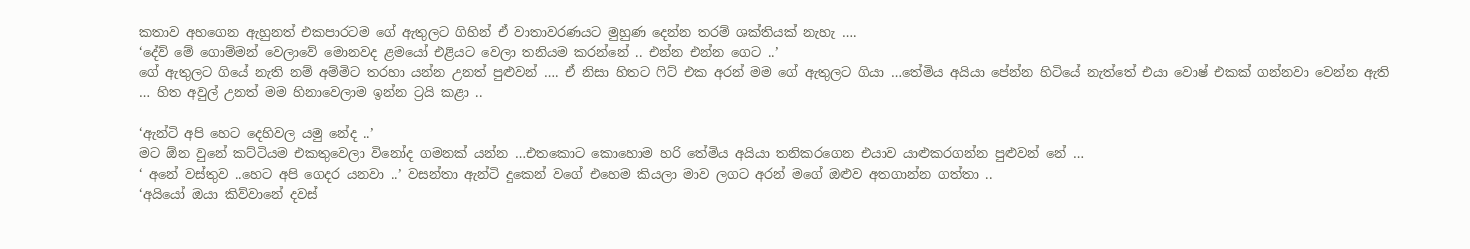කතාව අහගෙන ඇහුනත් එකපාරටම ගේ ඇතුලට ගිහින් ඒ වාතාවරණයට මුහුණ දෙන්න තරම් ශක්තියක් නැහැ ….
‘දේව් මේ ගොම්මන් වෙලාවේ මොනවද ළමයෝ එළියට වෙලා තනියම කරන්නේ .. එන්න එන්න ගෙට ..’
ගේ ඇතුලට ගියේ නැති නම් අම්මිට තරහා යන්න උනත් පුළුවන් …. ඒ නිසා හිතට ෆිට් එක අරන් මම ගේ ඇතුලට ගියා …තේමිය අයියා පේන්න හිටියේ නැත්තේ එයා වොෂ් එකක් ගන්නවා වෙන්න ඇති … හිත අවුල් උනත් මම හිනාවෙලාම ඉන්න ට්‍රයි කළා ..

‘ඇන්ටි අපි හෙට දෙහිවල යමු නේද ..’
මට ඕන වුනේ කට්ටියම එකතුවෙලා විනෝද ගමනක් යන්න …එතකොට කොහොම හරි තේමිය අයියා තනිකරගෙන එයාව යාළුකරගන්න පුළුවන් නේ …
‘ අනේ වස්තුව ..හෙට අපි ගෙදර යනවා ..’ වසන්තා ඇන්ටි දුකෙන් වගේ එහෙම කියලා මාව ලගට අරන් මගේ ඔළුව අතගාන්න ගත්තා ..
‘අයියෝ ඔයා කිව්වානේ දවස්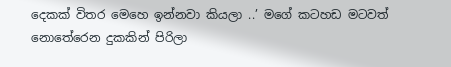දෙකක් විතර මෙහෙ ඉන්නවා කියලා ..’ මගේ කටහඩ මටවත් නොතේරෙන දුකකින් පිරිලා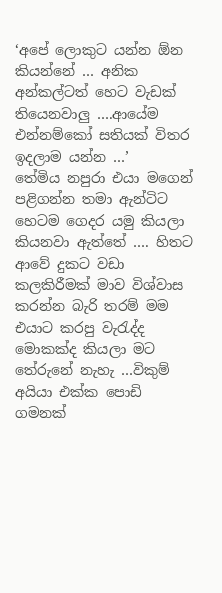‘අපේ ලොකුට යන්න ඕන කියන්නේ … අනික අන්කල්ටත් හෙට වැඩක් තියෙනවාලු ….ආයේම එන්නම්කෝ සතියක් විතර ඉදලාම යන්න …’
තේමිය නපුරා එයා මගෙන් පළිගන්න තමා ඇන්ටිට හෙටම ගෙදර යමු කියලා කියනවා ඇත්තේ …. හිතට ආවේ දුකට වඩා කලකිරීමක් මාව විශ්වාස කරන්න බැරි තරම් මම එයාට කරපු වැරැද්ද මොකක්ද කියලා මට තේරුනේ නැහැ …විකුම් අයියා එක්ක පොඩි ගමනක්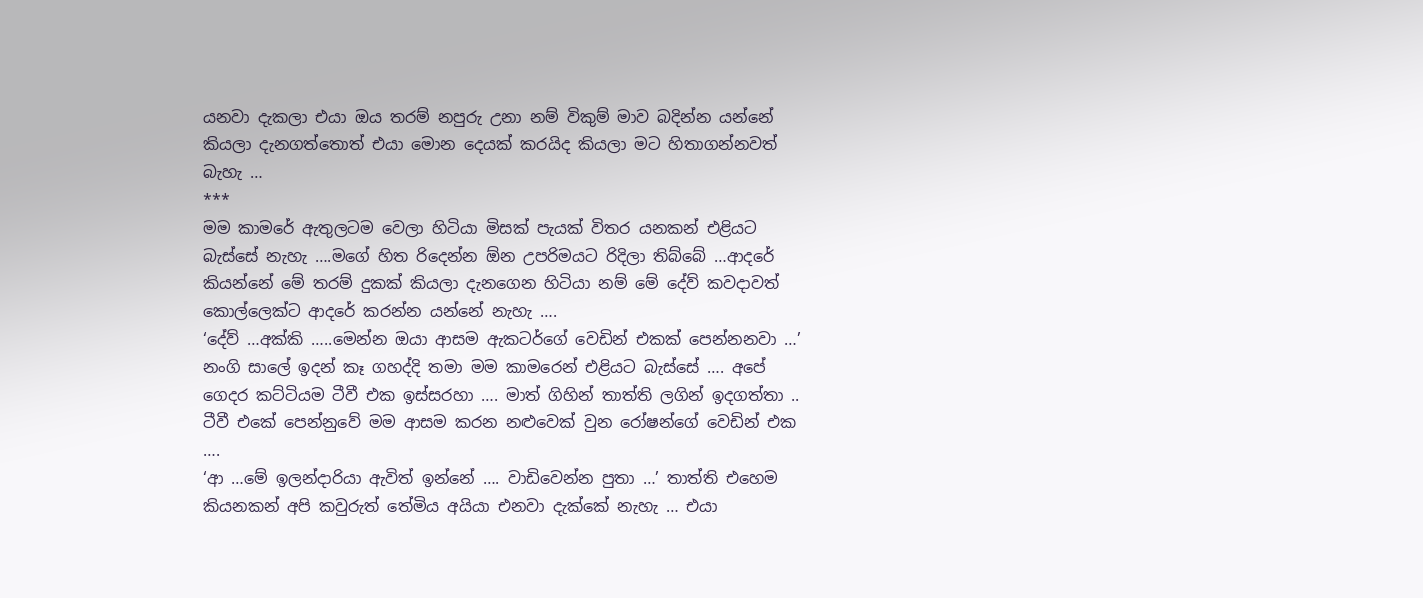යනවා දැකලා එයා ඔය තරම් නපුරු උනා නම් විකුම් මාව බදින්න යන්නේ කියලා දැනගත්තොත් එයා මොන දෙයක් කරයිද කියලා මට හිතාගන්නවත් බැහැ …
***
මම කාමරේ ඇතුලටම වෙලා හිටියා මිසක් පැයක් විතර යනකන් එළියට බැස්සේ නැහැ ….මගේ හිත රිදෙන්න ඕන උපරිමයට රිදිලා තිබ්බේ …ආදරේ කියන්නේ මේ තරම් දුකක් කියලා දැනගෙන හිටියා නම් මේ දේව් කවදාවත් කොල්ලෙක්ට ආදරේ කරන්න යන්නේ නැහැ ….
‘දේව් …අක්කි …..මෙන්න ඔයා ආසම ඇකටර්ගේ වෙඩින් එකක් පෙන්නනවා …’ නංගි සාලේ ඉදන් කෑ ගහද්දි තමා මම කාමරෙන් එළියට බැස්සේ …. අපේ ගෙදර කට්ටියම ටීවී එක ඉස්සරහා …. මාත් ගිහින් තාත්ති ලගින් ඉදගත්තා .. ටීවී එකේ පෙන්නුවේ මම ආසම කරන නළුවෙක් වුන රෝෂන්ගේ වෙඩින් එක ….
‘ආ …මේ ඉලන්දාරියා ඇවිත් ඉන්නේ …. වාඩිවෙන්න පුතා …’ තාත්ති එහෙම කියනකන් අපි කවුරුත් තේමිය අයියා එනවා දැක්කේ නැහැ … එයා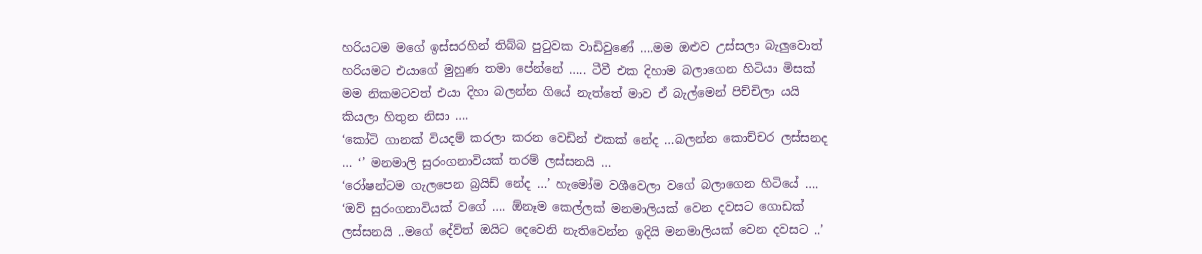හරියටම මගේ ඉස්සරහින් තිබ්බ පුටුවක වාඩිවුණේ ….මම ඔළුව උස්සලා බැලුවොත් හරියමට එයාගේ මුහුණ තමා පේන්නේ ….. ටීවී එක දිහාම බලාගෙන හිටියා මිසක් මම නිකමටවත් එයා දිහා බලන්න ගියේ නැත්තේ මාව ඒ බැල්මෙන් පිච්චිලා යයි කියලා හිතුන නිසා ….
‘කෝටි ගානක් වියදම් කරලා කරන වෙඩින් එකක් නේද …බලන්න කොච්චර ලස්සනද … ‘’ මනමාලි සුරංගනාවියක් තරම් ලස්සනයි …
‘රෝෂන්ටම ගැලපෙන බ්‍රයිඩ් නේද …’ හැමෝම වශීවෙලා වගේ බලාගෙන හිටියේ ….
‘ඔව් සුරංගනාවියක් වගේ …. ඕනෑම කෙල්ලක් මනමාලියක් වෙන දවසට ගොඩක් ලස්සනයි ..මගේ දේව්ත් ඔයිට දෙවෙනි නැතිවෙන්න ඉදියි මනමාලියක් වෙන දවසට ..’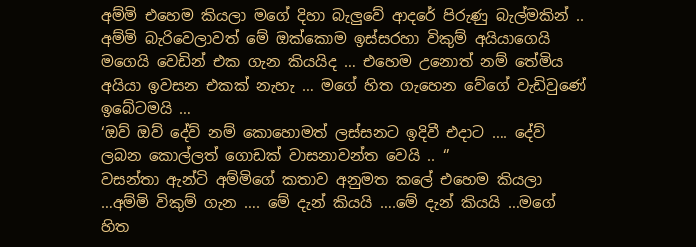අම්මි එහෙම කියලා මගේ දිහා බැලුවේ ආදරේ පිරුණු බැල්මකින් .. අම්මි බැරිවෙලාවත් මේ ඔක්කොම ඉස්සරහා විකුම් අයියාගෙයි මගෙයි වෙඩින් එක ගැන කියයිද … එහෙම උනොත් නම් තේමිය අයියා ඉවසන එකක් නැහැ … මගේ හිත ගැහෙන වේගේ වැඩිවුණේ ඉබේටමයි …
‘ඔව් ඔව් දේව් නම් කොහොමත් ලස්සනට ඉදිවී එදාට …. දේව් ලබන කොල්ලත් ගොඩක් වාසනාවන්ත වෙයි .. ‘’
වසන්තා ඇන්ටි අම්මිගේ කතාව අනුමත කලේ එහෙම කියලා …අම්මි විකුම් ගැන …. මේ දැන් කියයි ….මේ දැන් කියයි …මගේ හිත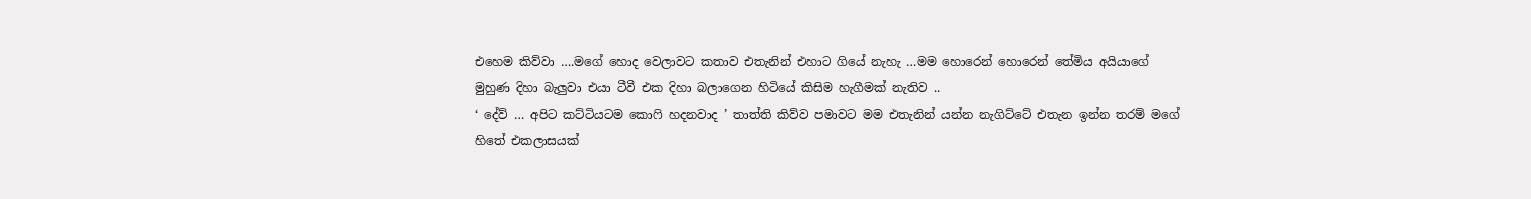එහෙම කිව්වා ….මගේ හොද වෙලාවට කතාව එතැනින් එහාට ගියේ නැහැ …මම හොරෙන් හොරෙන් තේමිය අයියාගේ මුහුණ දිහා බැලුවා එයා ටීවී එක දිහා බලාගෙන හිටියේ කිසිම හැගීමක් නැතිව ..
‘ දේව් … අපිට කට්ටියටම කොෆි හදනවාද ’ තාත්ති කිව්ව පමාවට මම එතැනින් යන්න නැගිට්ටේ එතැන ඉන්න තරම් මගේ හිතේ එකලාසයක්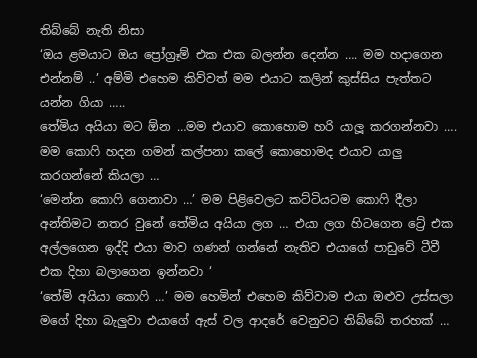තිබ්බේ නැති නිසා
‘ඔය ළමයාට ඔය ප්‍රෝග්‍රෑම් එක එක බලන්න දෙන්න …. මම හදාගෙන එන්නම් ..’ අම්මි එහෙම කිව්වත් මම එයාට කලින් කුස්සිය පැත්තට යන්න ගියා …..
තේමිය අයියා මට ඕන …මම එයාව කොහොම හරි යාලූ කරගන්නවා …. මම කොෆි හදන ගමන් කල්පනා කලේ කොහොමද එයාව යාලු කරගන්නේ කියලා …
‘මෙන්න කොෆි ගෙනාවා …’ මම පිළිවෙලට කට්ටියටම කොෆි දීලා අන්තිමට නතර වුනේ තේමිය අයියා ලග … එයා ලග හිටගෙන ට්‍රේ එක අල්ලගෙන ඉද්දි එයා මාව ගණන් ගන්නේ නැතිව එයාගේ පාඩුවේ ටීවී එක දිහා බලාගෙන ඉන්නවා ‘
‘තේමි අයියා කොෆි …’ මම හෙමින් එහෙම කිව්වාම එයා ඔළුව උස්සලා මගේ දිහා බැලුවා එයාගේ ඇස් වල ආදරේ වෙනුවට තිබ්බේ තරහක් …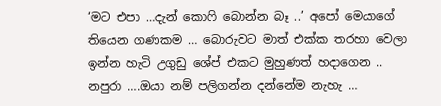‘මට එපා …දැන් කොෆි බොන්න බෑ ..’ අපෝ මෙයාගේ තියෙන ගණකම … බොරුවට මාත් එක්ක තරහා වෙලා ඉන්න හැටි උගුඩු ශේප් එකට මුහුණත් හදාගෙන .. නපුරා ….ඔයා නම් පලිගන්න දන්නේම නැහැ …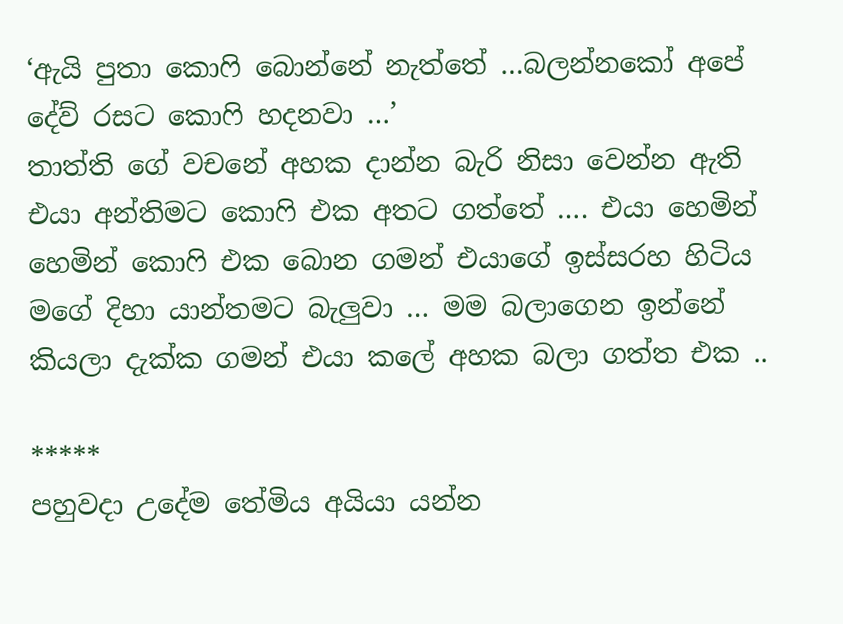‘ඇයි පුතා කොෆි බොන්නේ නැත්තේ …බලන්නකෝ අපේ දේව් රසට කොෆි හදනවා …’
තාත්ති ගේ වචනේ අහක දාන්න බැරි නිසා වෙන්න ඇති එයා අන්තිමට කොෆි එක අතට ගත්තේ …. එයා හෙමින් හෙමින් කොෆි එක බොන ගමන් එයාගේ ඉස්සරහ හිටිය මගේ දිහා යාන්තමට බැලුවා … මම බලාගෙන ඉන්නේ කියලා දැක්ක ගමන් එයා කලේ අහක බලා ගත්ත එක ..

*****
පහුවදා උදේම තේමිය අයියා යන්න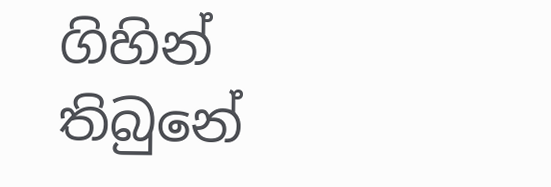ගිහින් තිබුනේ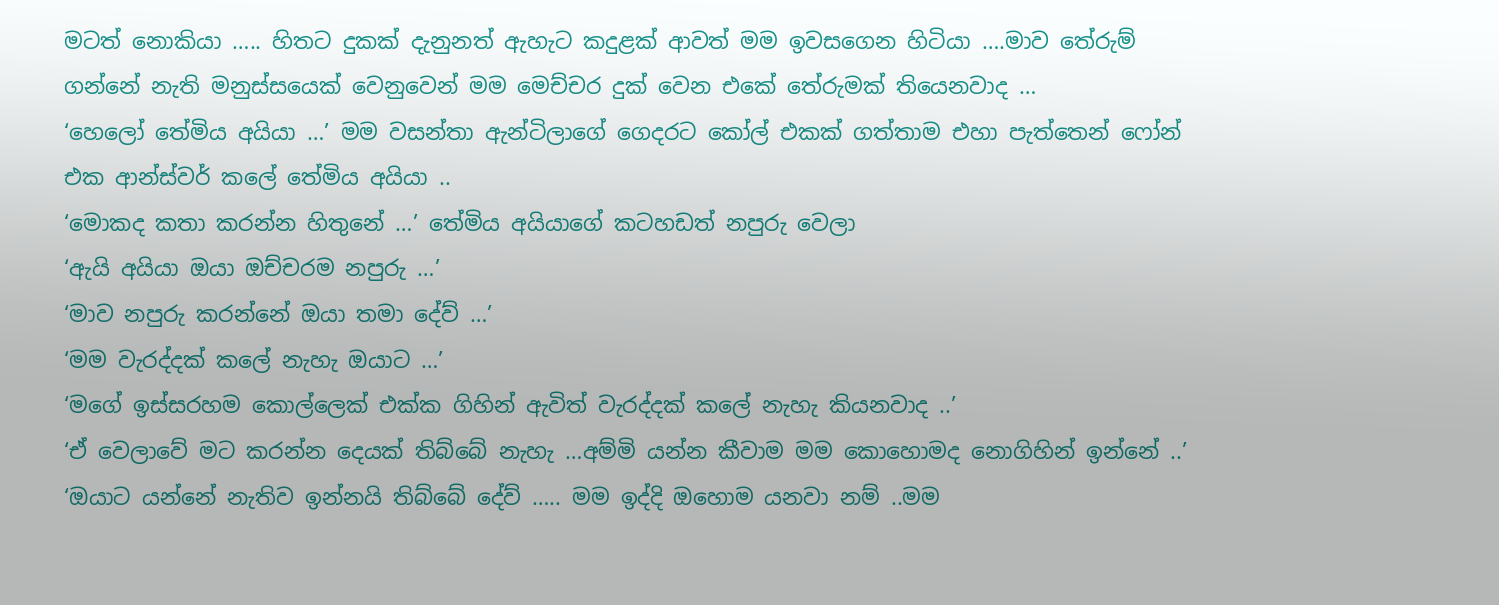මටත් නොකියා ….. හිතට දුකක් දැනුනත් ඇහැට කදුළක් ආවත් මම ඉවසගෙන හිටියා ….මාව තේරුම් ගන්නේ නැති මනුස්සයෙක් වෙනුවෙන් මම මෙච්චර දුක් වෙන එකේ තේරුමක් තියෙනවාද …
‘හෙලෝ තේමිය අයියා …’ මම වසන්තා ඇන්ටිලාගේ ගෙදරට කෝල් එකක් ගත්තාම එහා පැත්තෙන් ෆෝන් එක ආන්ස්වර් කලේ තේමිය අයියා ..
‘මොකද කතා කරන්න හිතුනේ …’ තේමිය අයියාගේ කටහඩත් නපුරු වෙලා
‘ඇයි අයියා ඔයා ඔච්චරම නපුරු …’
‘මාව නපුරු කරන්නේ ඔයා තමා දේව් …’
‘මම වැරද්දක් කලේ නැහැ ඔයාට …’
‘මගේ ඉස්සරහම කොල්ලෙක් එක්ක ගිහින් ඇවිත් වැරද්දක් කලේ නැහැ කියනවාද ..’
‘ඒ වෙලාවේ මට කරන්න දෙයක් තිබ්බේ නැහැ …අම්මි යන්න කීවාම මම කොහොමද නොගිහින් ඉන්නේ ..’
‘ඔයාට යන්නේ නැතිව ඉන්නයි තිබ්බේ දේව් ….. මම ඉද්දි ඔහොම යනවා නම් ..මම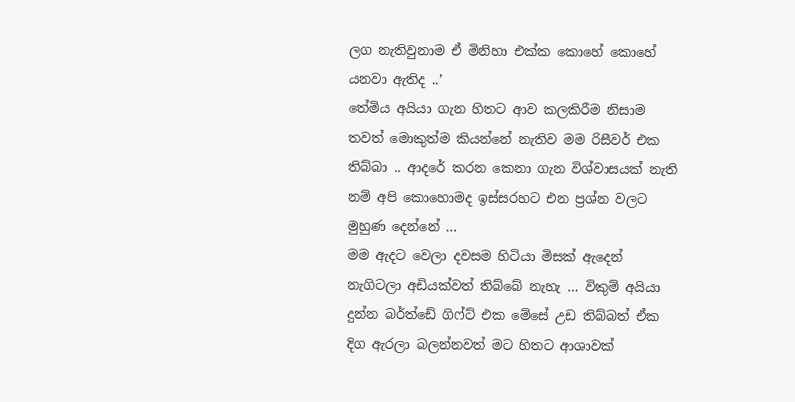ලග නැතිවුනාම ඒ මිනිහා එක්ක කොහේ කොහේ යනවා ඇතිද ..’
තේමිය අයියා ගැන හිතට ආව කලකිරීම නිසාම තවත් මොකුත්ම කියන්නේ නැතිව මම රිසීවර් එක තිබ්බා .. ආදරේ කරන කෙනා ගැන විශ්වාසයක් නැති නම් අපි කොහොමද ඉස්සරහට එන ප්‍රශ්න වලට මුහුණ දෙන්නේ …
මම ඇදට වෙලා දවසම හිටියා මිසක් ඇදෙන් නැගිටලා අඩියක්වත් තිබ්බේ නැහැ … විකුම් අයියා දුන්න බර්ත්ඩේ ගිෆ්ට් එක මේසේ උඩ තිබ්බත් ඒක දිග ඇරලා බලන්නවත් මට හිතට ආශාවක්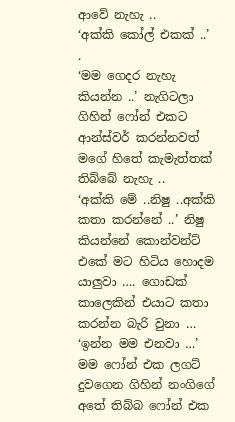ආවේ නැහැ ..
‘අක්කි කෝල් එකක් ..’ .
‘මම ගෙදර නැහැ කියන්න ..’ නැගිටලා ගිහින් ෆෝන් එකට ආන්ස්වර් කරන්නවත් මගේ හිතේ කැමැත්තක් තිබ්බේ නැහැ ..
‘අක්කි මේ ..නිෂු ..අක්කි කතා කරන්නේ ..’ නිෂු කියන්නේ කොන්වන්ට් එකේ මට හිටිය හොදම යාලුවා …. ගොඩක් කාලෙකින් එයාට කතා කරන්න බැරි වුනා …
‘ඉන්න මම එනවා …’ මම ෆෝන් එක ලගට් දුවගෙන ගිහින් නංගිගේ අතේ තිබ්බ ෆෝන් එක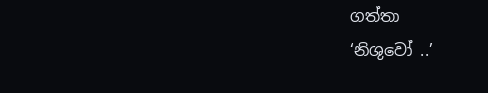ගත්තා
‘නිශුවෝ ..’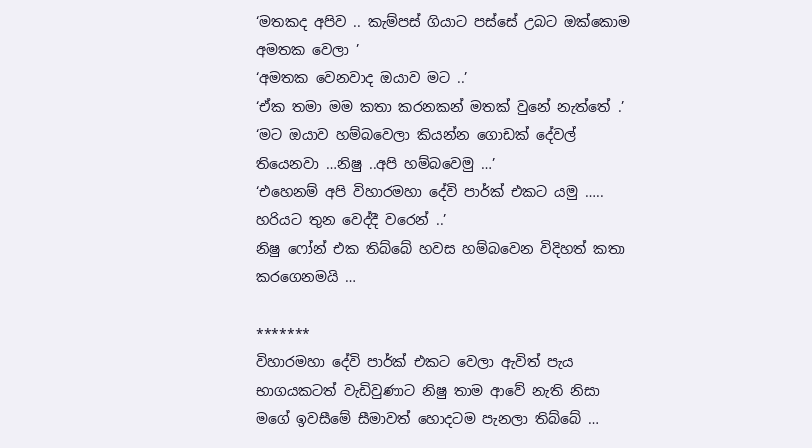‘මතකද අපිව .. කැම්පස් ගියාට පස්සේ උබට ඔක්කොම අමතක වෙලා ’
‘අමතක වෙනවාද ඔයාව මට ..’
‘ඒක තමා මම කතා කරනකන් මතක් වුනේ නැත්තේ .’
‘මට ඔයාව හම්බවෙලා කියන්න ගොඩක් දේවල් තියෙනවා …නිෂු ..අපි හම්බවෙමු …’
‘එහෙනම් අපි විහාරමහා දේවි පාර්ක් එකට යමු ….. හරියට තුන වෙද්දී වරෙන් ..’
නිෂු ෆෝන් එක තිබ්බේ හවස හම්බවෙන විදිහත් කතා කරගෙනමයි …

*******
විහාරමහා දේවි පාර්ක් එකට වෙලා ඇවිත් පැය භාගයකටත් වැඩිවුණාට නිෂු තාම ආවේ නැති නිසා මගේ ඉවසීමේ සීමාවත් හොදටම පැනලා තිබ්බේ …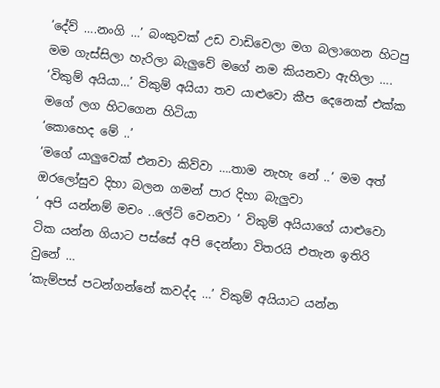‘දේව් ….නංගි …’ බංකුවක් උඩ වාඩිවෙලා මග බලාගෙන හිටපු මම ගැස්සිලා හැරිලා බැලුවේ මගේ නම කියනවා ඇහිලා ….
‘විකුම් අයියා…’ විකුම් අයියා තව යාළුවො කීප දෙනෙක් එක්ක මගේ ලග හිටගෙන හිටියා
‘කොහෙද මේ ..’
‘මගේ යාලුවෙක් එනවා කිව්වා ….තාම නැහැ නේ ..’ මම අත් ඔරලෝසුව දිහා බලන ගමන් පාර දිහා බැලුවා
‘ අපි යන්නම් මචං ..ලේට් වෙනවා ’ විකුම් අයියාගේ යාළුවො ටික යන්න ගියාට පස්සේ අපි දෙන්නා විතරයි එතැන ඉතිරි වුනේ …
‘කැම්පස් පටන්ගන්නේ කවද්ද …’ විකුම් අයියාට යන්න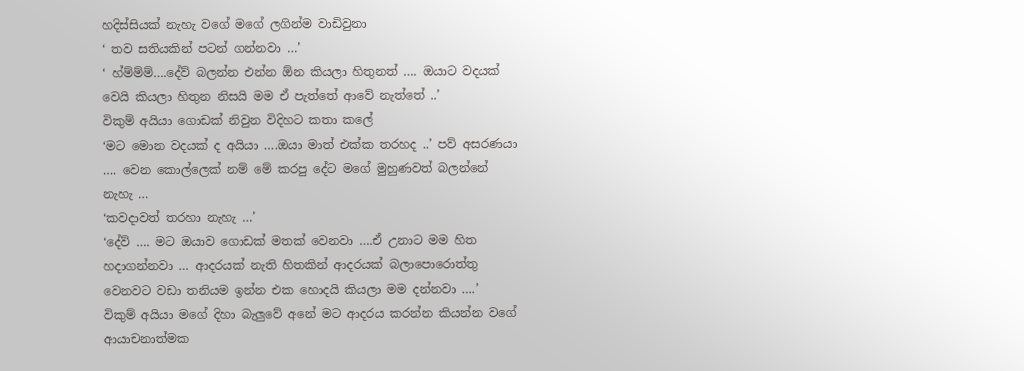හදිස්සියක් නැහැ වගේ මගේ ලගින්ම වාඩිවුනා
‘ තව සතියකින් පටන් ගන්නවා …’
‘ හ්ම්ම්ම්….දේව් බලන්න එන්න ඕන කියලා හිතුනත් …. ඔයාට වදයක් වෙයි කියලා හිතුන නිසයි මම ඒ පැත්තේ ආවේ නැත්තේ ..’
විකුම් අයියා ගොඩක් නිවුන විදිහට කතා කලේ
‘මට මොන වදයක් ද අයියා ….ඔයා මාත් එක්ක තරහද ..’ පව් අසරණයා …. වෙන කොල්ලෙක් නම් මේ කරපු දේට මගේ මුහුණවත් බලන්නේ නැහැ …
‘කවදාවත් තරහා නැහැ …’
‘දේව් …. මට ඔයාව ගොඩක් මතක් වෙනවා ….ඒ උනාට මම හිත හදාගන්නවා … ආදරයක් නැති හිතකින් ආදරයක් බලාපොරොත්තු වෙනවට වඩා තනියම ඉන්න එක හොදයි කියලා මම දන්නවා ….’
විකුම් අයියා මගේ දිහා බැලුවේ අනේ මට ආදරය කරන්න කියන්න වගේ ආයාචනාත්මක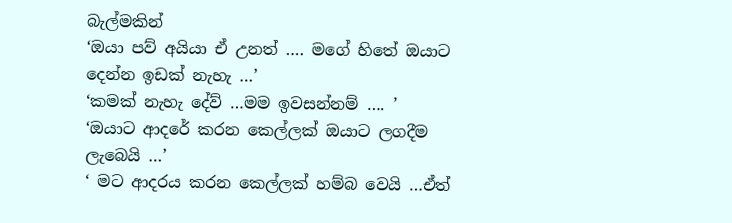බැල්මකින්
‘ඔයා පව් අයියා ඒ උනත් …. මගේ හිතේ ඔයාට දෙන්න ඉඩක් නැහැ …’
‘කමක් නැහැ දේව් …මම ඉවසන්නම් …. ’
‘ඔයාට ආදරේ කරන කෙල්ලක් ඔයාට ලගදීම ලැබෙයි …’
‘ මට ආදරය කරන කෙල්ලක් හම්බ වෙයි …ඒත්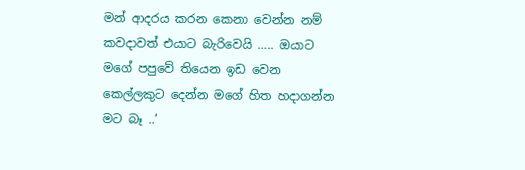මන් ආදරය කරන කෙනා වෙන්න නම් කවදාවත් එයාට බැරිවෙයි ….. ඔයාට මගේ පපුවේ තියෙන ඉඩ වෙන කෙල්ලකුට දෙන්න මගේ හිත හදාගන්න මට බෑ ..’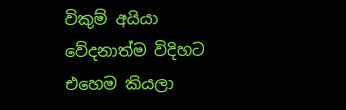විකුම් අයියා වේදනාත්ම විදිහට එහෙම කියලා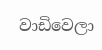වාඩිවෙලා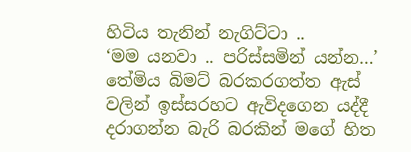හිටිය තැනින් නැගිට්ටා ..
‘මම යනවා .. පරිස්සමින් යන්න…’
තේමිය බිමට් බරකරගත්ත ඇස් වලින් ඉස්සරහට ඇවිදගෙන යද්දී දරාගන්න බැරි බරකින් මගේ හිත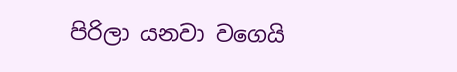පිරිලා යනවා වගෙයි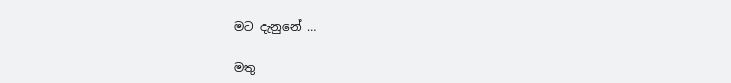මට දැනුනේ …

මතු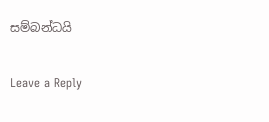සම්බන්ධයි

Leave a Reply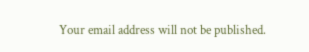Your email address will not be published.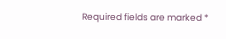Required fields are marked *